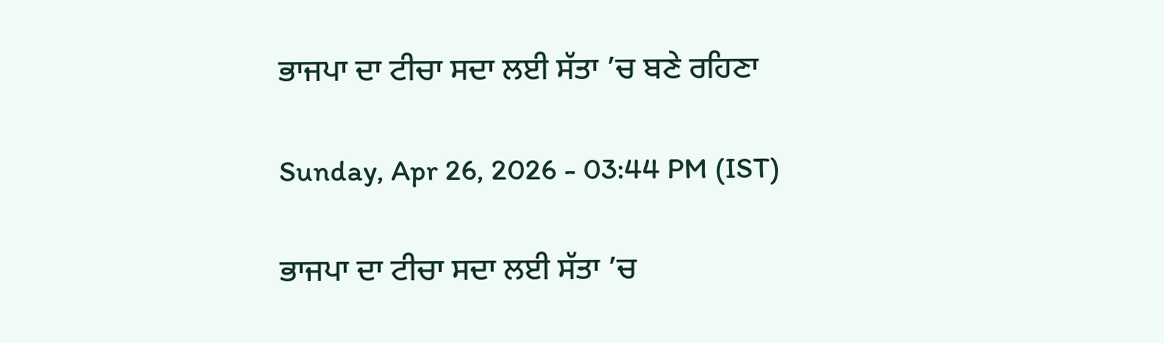ਭਾਜਪਾ ਦਾ ਟੀਚਾ ਸਦਾ ਲਈ ਸੱਤਾ ’ਚ ਬਣੇ ਰਹਿਣਾ

Sunday, Apr 26, 2026 - 03:44 PM (IST)

ਭਾਜਪਾ ਦਾ ਟੀਚਾ ਸਦਾ ਲਈ ਸੱਤਾ ’ਚ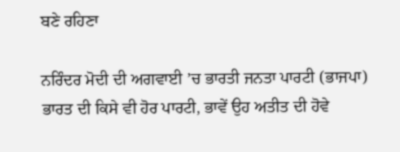ਬਣੇ ਰਹਿਣਾ

ਨਰਿੰਦਰ ਮੋਦੀ ਦੀ ਅਗਵਾਈ ’ਚ ਭਾਰਤੀ ਜਨਤਾ ਪਾਰਟੀ (ਭਾਜਪਾ) ਭਾਰਤ ਦੀ ਕਿਸੇ ਵੀ ਹੋਰ ਪਾਰਟੀ, ਭਾਵੇਂ ਉਹ ਅਤੀਤ ਦੀ ਹੋਵੇ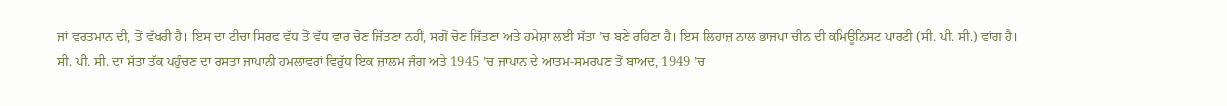ਜਾਂ ਵਰਤਮਾਨ ਦੀ, ਤੋਂ ਵੱਖਰੀ ਹੈ। ਇਸ ਦਾ ਟੀਚਾ ਸਿਰਫ ਵੱਧ ਤੋਂ ਵੱਧ ਵਾਰ ਚੋਣ ਜਿੱਤਣਾ ਨਹੀਂ, ਸਗੋਂ ਚੋਣ ਜਿੱਤਣਾ ਅਤੇ ਹਮੇਸ਼ਾ ਲਈ ਸੱਤਾ ’ਚ ਬਣੇ ਰਹਿਣਾ ਹੈ। ਇਸ ਲਿਹਾਜ਼ ਨਾਲ ਭਾਜਪਾ ਚੀਨ ਦੀ ਕਮਿਊਨਿਸਟ ਪਾਰਟੀ (ਸੀ. ਪੀ. ਸੀ.) ਵਾਂਗ ਹੈ। ਸੀ. ਪੀ. ਸੀ. ਦਾ ਸੱਤਾ ਤੱਕ ਪਹੁੰਚਣ ਦਾ ਰਸਤਾ ਜਾਪਾਨੀ ਹਮਲਾਵਰਾਂ ਵਿਰੁੱਧ ਇਕ ਜ਼ਾਲਮ ਜੰਗ ਅਤੇ 1945 ’ਚ ਜਾਪਾਨ ਦੇ ਆਤਮ-ਸਮਰਪਣ ਤੋਂ ਬਾਅਦ, 1949 ’ਚ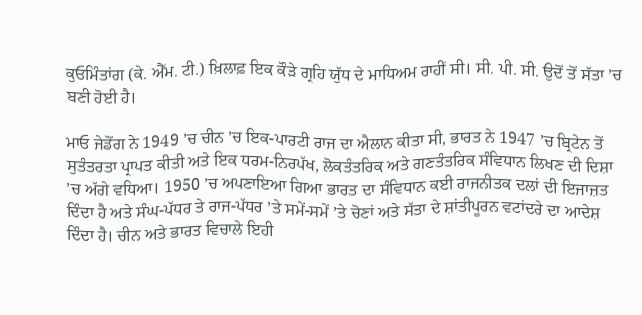ਕੁਓਮਿੰਤਾਂਗ (ਕੇ. ਐੱਮ. ਟੀ.) ਖ਼ਿਲਾਫ਼ ਇਕ ਕੌੜੇ ਗ੍ਰਹਿ ਯੁੱਧ ਦੇ ਮਾਧਿਅਮ ਰਾਹੀਂ ਸੀ। ਸੀ. ਪੀ. ਸੀ. ਉਦੋਂ ਤੋਂ ਸੱਤਾ ’ਚ ਬਣੀ ਹੋਈ ਹੈ।

ਮਾਓ ਜੇਡੋਂਗ ਨੇ 1949 ’ਚ ਚੀਨ ’ਚ ਇਕ-ਪਾਰਟੀ ਰਾਜ ਦਾ ਐਲਾਨ ਕੀਤਾ ਸੀ, ਭਾਰਤ ਨੇ 1947 ’ਚ ਬ੍ਰਿਟੇਨ ਤੋਂ ਸੁਤੰਤਰਤਾ ਪ੍ਰਾਪਤ ਕੀਤੀ ਅਤੇ ਇਕ ਧਰਮ-ਨਿਰਪੱਖ, ਲੋਕਤੰਤਰਿਕ ਅਤੇ ਗਣਤੰਤਰਿਕ ਸੰਵਿਧਾਨ ਲਿਖਣ ਦੀ ਦਿਸ਼ਾ ’ਚ ਅੱਗੇ ਵਧਿਆ। 1950 ’ਚ ਅਪਣਾਇਆ ਗਿਆ ਭਾਰਤ ਦਾ ਸੰਵਿਧਾਨ ਕਈ ਰਾਜਨੀਤਕ ਦਲਾਂ ਦੀ ਇਜਾਜ਼ਤ ਦਿੰਦਾ ਹੈ ਅਤੇ ਸੰਘ-ਪੱਧਰ ਤੇ ਰਾਜ-ਪੱਧਰ ’ਤੇ ਸਮੇਂ-ਸਮੇਂ ’ਤੇ ਚੋਣਾਂ ਅਤੇ ਸੱਤਾ ਦੇ ਸ਼ਾਂਤੀਪੂਰਨ ਵਟਾਂਦਰੇ ਦਾ ਆਦੇਸ਼ ਦਿੰਦਾ ਹੈ। ਚੀਨ ਅਤੇ ਭਾਰਤ ਵਿਚਾਲੇ ਇਹੀ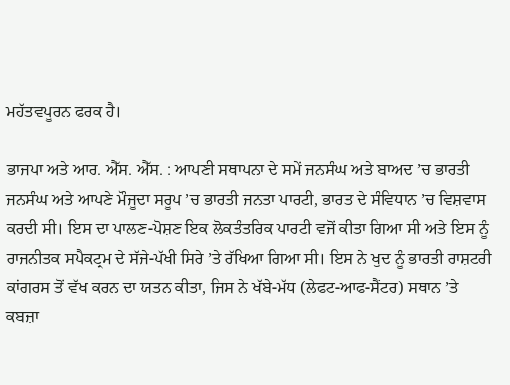ਮਹੱਤਵਪੂਰਨ ਫਰਕ ਹੈ।

ਭਾਜਪਾ ਅਤੇ ਆਰ. ਐੱਸ. ਐੱਸ. : ਆਪਣੀ ਸਥਾਪਨਾ ਦੇ ਸਮੇਂ ਜਨਸੰਘ ਅਤੇ ਬਾਅਦ ’ਚ ਭਾਰਤੀ ਜਨਸੰਘ ਅਤੇ ਆਪਣੇ ਮੌਜੂਦਾ ਸਰੂਪ ’ਚ ਭਾਰਤੀ ਜਨਤਾ ਪਾਰਟੀ, ਭਾਰਤ ਦੇ ਸੰਵਿਧਾਨ ’ਚ ਵਿਸ਼ਵਾਸ ਕਰਦੀ ਸੀ। ਇਸ ਦਾ ਪਾਲਣ-ਪੋਸ਼ਣ ਇਕ ਲੋਕਤੰਤਰਿਕ ਪਾਰਟੀ ਵਜੋਂ ਕੀਤਾ ਗਿਆ ਸੀ ਅਤੇ ਇਸ ਨੂੰ ਰਾਜਨੀਤਕ ਸਪੈਕਟ੍ਰਮ ਦੇ ਸੱਜੇ-ਪੱਖੀ ਸਿਰੇ ’ਤੇ ਰੱਖਿਆ ਗਿਆ ਸੀ। ਇਸ ਨੇ ਖੁਦ ਨੂੰ ਭਾਰਤੀ ਰਾਸ਼ਟਰੀ ਕਾਂਗਰਸ ਤੋਂ ਵੱਖ ਕਰਨ ਦਾ ਯਤਨ ਕੀਤਾ, ਜਿਸ ਨੇ ਖੱਬੇ-ਮੱਧ (ਲੇਫਟ-ਆਫ-ਸੈਂਟਰ) ਸਥਾਨ ’ਤੇ ਕਬਜ਼ਾ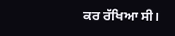ਕਰ ਰੱਖਿਆ ਸੀ।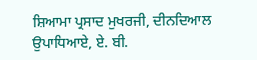ਸ਼ਿਆਮਾ ਪ੍ਰਸਾਦ ਮੁਖਰਜੀ, ਦੀਨਦਿਆਲ ਉਪਾਧਿਆਏ, ਏ. ਬੀ.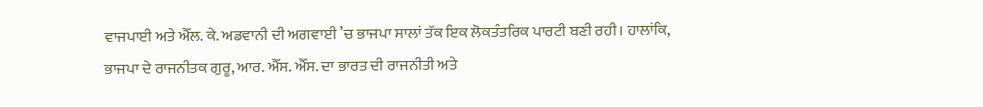ਵਾਜਪਾਈ ਅਤੇ ਐੱਲ. ਕੇ. ਅਡਵਾਨੀ ਦੀ ਅਗਵਾਈ ’ਚ ਭਾਜਪਾ ਸਾਲਾਂ ਤੱਕ ਇਕ ਲੋਕਤੰਤਰਿਕ ਪਾਰਟੀ ਬਣੀ ਰਹੀ। ਹਾਲਾਂਕਿ, ਭਾਜਪਾ ਦੇ ਰਾਜਨੀਤਕ ਗੁਰੂ, ਆਰ. ਐੱਸ. ਐੱਸ. ਦਾ ਭਾਰਤ ਦੀ ਰਾਜਨੀਤੀ ਅਤੇ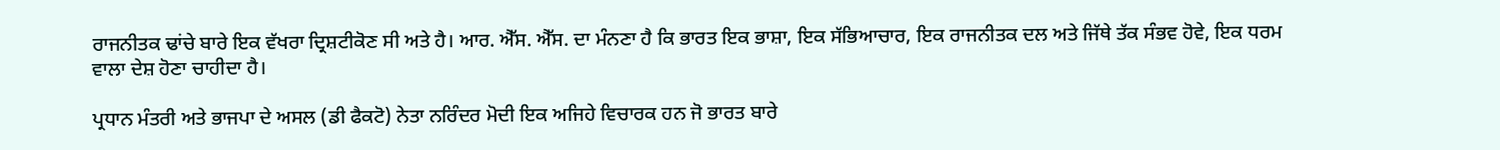ਰਾਜਨੀਤਕ ਢਾਂਚੇ ਬਾਰੇ ਇਕ ਵੱਖਰਾ ਦ੍ਰਿਸ਼ਟੀਕੋਣ ਸੀ ਅਤੇ ਹੈ। ਆਰ. ਐੱਸ. ਐੱਸ. ਦਾ ਮੰਨਣਾ ਹੈ ਕਿ ਭਾਰਤ ਇਕ ਭਾਸ਼ਾ, ਇਕ ਸੱਭਿਆਚਾਰ, ਇਕ ਰਾਜਨੀਤਕ ਦਲ ਅਤੇ ਜਿੱਥੇ ਤੱਕ ਸੰਭਵ ਹੋਵੇ, ਇਕ ਧਰਮ ਵਾਲਾ ਦੇਸ਼ ਹੋਣਾ ਚਾਹੀਦਾ ਹੈ।

ਪ੍ਰਧਾਨ ਮੰਤਰੀ ਅਤੇ ਭਾਜਪਾ ਦੇ ਅਸਲ (ਡੀ ਫੈਕਟੋ) ਨੇਤਾ ਨਰਿੰਦਰ ਮੋਦੀ ਇਕ ਅਜਿਹੇ ਵਿਚਾਰਕ ਹਨ ਜੋ ਭਾਰਤ ਬਾਰੇ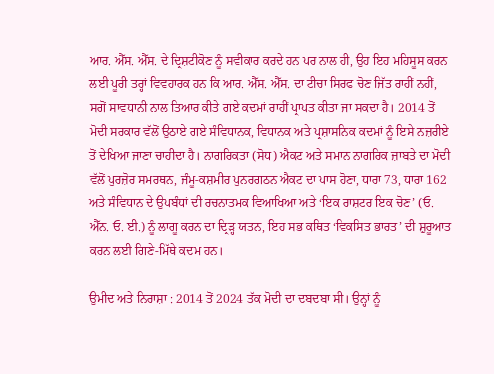ਆਰ. ਐੱਸ. ਐੱਸ. ਦੇ ਦ੍ਰਿਸ਼ਟੀਕੋਣ ਨੂੰ ਸਵੀਕਾਰ ਕਰਦੇ ਹਨ ਪਰ ਨਾਲ ਹੀ, ਉਹ ਇਹ ਮਹਿਸੂਸ ਕਰਨ ਲਈ ਪੂਰੀ ਤਰ੍ਹਾਂ ਵਿਵਹਾਰਕ ਹਨ ਕਿ ਆਰ. ਐੱਸ. ਐੱਸ. ਦਾ ਟੀਚਾ ਸਿਰਫ ਚੋਣ ਜਿੱਤ ਰਾਹੀਂ ਨਹੀਂ, ਸਗੋਂ ਸਾਵਧਾਨੀ ਨਾਲ ਤਿਆਰ ਕੀਤੇ ਗਏ ਕਦਮਾਂ ਰਾਹੀਂ ਪ੍ਰਾਪਤ ਕੀਤਾ ਜਾ ਸਕਦਾ ਹੈ। 2014 ਤੋਂ ਮੋਦੀ ਸਰਕਾਰ ਵੱਲੋਂ ਉਠਾਏ ਗਏ ਸੰਵਿਧਾਨਕ, ਵਿਧਾਨਕ ਅਤੇ ਪ੍ਰਸ਼ਾਸਨਿਕ ਕਦਮਾਂ ਨੂੰ ਇਸੇ ਨਜ਼ਰੀਏ ਤੋਂ ਦੇਖਿਆ ਜਾਣਾ ਚਾਹੀਦਾ ਹੈ। ਨਾਗਰਿਕਤਾ (ਸੋਧ) ਐਕਟ ਅਤੇ ਸਮਾਨ ਨਾਗਰਿਕ ਜ਼ਾਬਤੇ ਦਾ ਮੋਦੀ ਵੱਲੋਂ ਪੁਰਜ਼ੋਰ ਸਮਰਥਨ, ਜੰਮੂ-ਕਸ਼ਮੀਰ ਪੁਨਰਗਠਨ ਐਕਟ ਦਾ ਪਾਸ ਹੋਣਾ, ਧਾਰਾ 73, ਧਾਰਾ 162 ਅਤੇ ਸੰਵਿਧਾਨ ਦੇ ਉਪਬੰਧਾਂ ਦੀ ਰਚਨਾਤਮਕ ਵਿਆਖਿਆ ਅਤੇ ‘ਇਕ ਰਾਸ਼ਟਰ ਇਕ ਚੋਣ’ (ਓ. ਐੱਨ. ਓ. ਈ.) ਨੂੰ ਲਾਗੂ ਕਰਨ ਦਾ ਦ੍ਰਿੜ੍ਹ ਯਤਨ, ਇਹ ਸਭ ਕਥਿਤ ‘ਵਿਕਸਿਤ ਭਾਰਤ’ ਦੀ ਸ਼ੁਰੂਆਤ ਕਰਨ ਲਈ ਗਿਣੇ-ਮਿੱਥੇ ਕਦਮ ਹਨ।

ਉਮੀਦ ਅਤੇ ਨਿਰਾਸ਼ਾ : 2014 ਤੋਂ 2024 ਤੱਕ ਮੋਦੀ ਦਾ ਦਬਦਬਾ ਸੀ। ਉਨ੍ਹਾਂ ਨੂੰ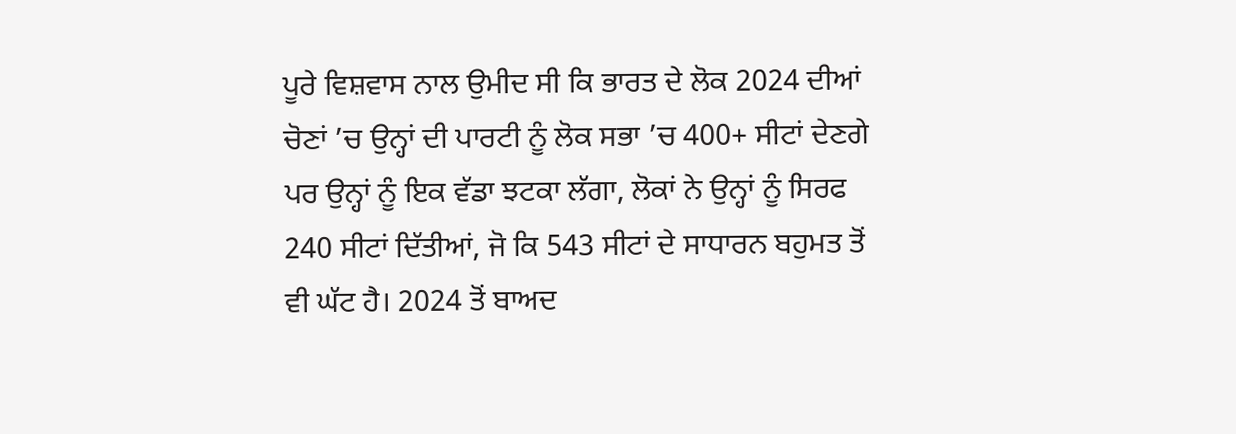ਪੂਰੇ ਵਿਸ਼ਵਾਸ ਨਾਲ ਉਮੀਦ ਸੀ ਕਿ ਭਾਰਤ ਦੇ ਲੋਕ 2024 ਦੀਆਂ ਚੋਣਾਂ ’ਚ ਉਨ੍ਹਾਂ ਦੀ ਪਾਰਟੀ ਨੂੰ ਲੋਕ ਸਭਾ ’ਚ 400+ ਸੀਟਾਂ ਦੇਣਗੇ ਪਰ ਉਨ੍ਹਾਂ ਨੂੰ ਇਕ ਵੱਡਾ ਝਟਕਾ ਲੱਗਾ, ਲੋਕਾਂ ਨੇ ਉਨ੍ਹਾਂ ਨੂੰ ਸਿਰਫ 240 ਸੀਟਾਂ ਦਿੱਤੀਆਂ, ਜੋ ਕਿ 543 ਸੀਟਾਂ ਦੇ ਸਾਧਾਰਨ ਬਹੁਮਤ ਤੋਂ ਵੀ ਘੱਟ ਹੈ। 2024 ਤੋਂ ਬਾਅਦ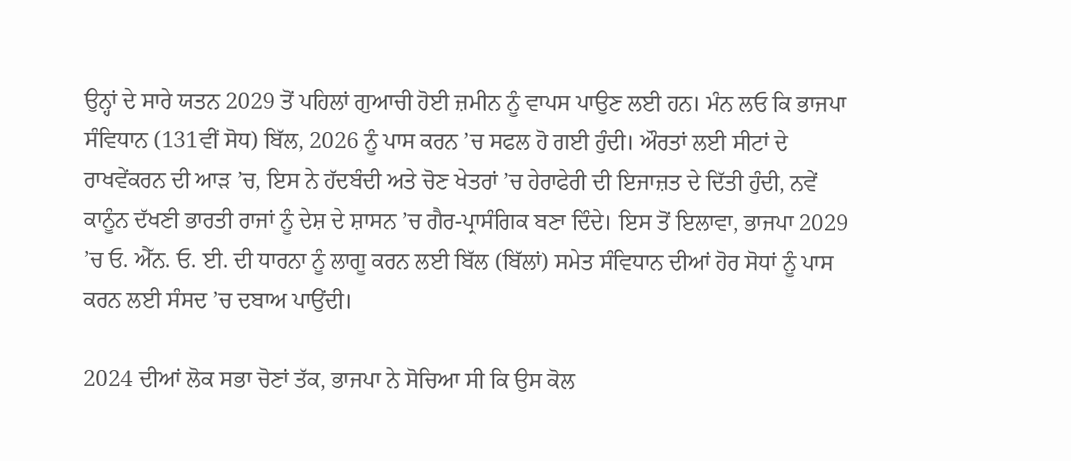ਉਨ੍ਹਾਂ ਦੇ ਸਾਰੇ ਯਤਨ 2029 ਤੋਂ ਪਹਿਲਾਂ ਗੁਆਚੀ ਹੋਈ ਜ਼ਮੀਨ ਨੂੰ ਵਾਪਸ ਪਾਉਣ ਲਈ ਹਨ। ਮੰਨ ਲਓ ਕਿ ਭਾਜਪਾ ਸੰਵਿਧਾਨ (131ਵੀਂ ਸੋਧ) ਬਿੱਲ, 2026 ਨੂੰ ਪਾਸ ਕਰਨ ’ਚ ਸਫਲ ਹੋ ਗਈ ਹੁੰਦੀ। ਔਰਤਾਂ ਲਈ ਸੀਟਾਂ ਦੇ ਰਾਖਵੇਂਕਰਨ ਦੀ ਆੜ ’ਚ, ਇਸ ਨੇ ਹੱਦਬੰਦੀ ਅਤੇ ਚੋਣ ਖੇਤਰਾਂ ’ਚ ਹੇਰਾਫੇਰੀ ਦੀ ਇਜਾਜ਼ਤ ਦੇ ਦਿੱਤੀ ਹੁੰਦੀ, ਨਵੇਂ ਕਾਨੂੰਨ ਦੱਖਣੀ ਭਾਰਤੀ ਰਾਜਾਂ ਨੂੰ ਦੇਸ਼ ਦੇ ਸ਼ਾਸਨ ’ਚ ਗੈਰ-ਪ੍ਰਾਸੰਗਿਕ ਬਣਾ ਦਿੰਦੇ। ਇਸ ਤੋਂ ਇਲਾਵਾ, ਭਾਜਪਾ 2029 ’ਚ ਓ. ਐੱਨ. ਓ. ਈ. ਦੀ ਧਾਰਨਾ ਨੂੰ ਲਾਗੂ ਕਰਨ ਲਈ ਬਿੱਲ (ਬਿੱਲਾਂ) ਸਮੇਤ ਸੰਵਿਧਾਨ ਦੀਆਂ ਹੋਰ ਸੋਧਾਂ ਨੂੰ ਪਾਸ ਕਰਨ ਲਈ ਸੰਸਦ ’ਚ ਦਬਾਅ ਪਾਉਂਦੀ।

2024 ਦੀਆਂ ਲੋਕ ਸਭਾ ਚੋਣਾਂ ਤੱਕ, ਭਾਜਪਾ ਨੇ ਸੋਚਿਆ ਸੀ ਕਿ ਉਸ ਕੋਲ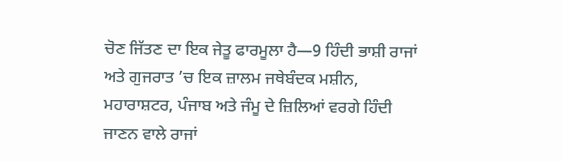ਚੋਣ ਜਿੱਤਣ ਦਾ ਇਕ ਜੇਤੂ ਫਾਰਮੂਲਾ ਹੈ—9 ਹਿੰਦੀ ਭਾਸ਼ੀ ਰਾਜਾਂ ਅਤੇ ਗੁਜਰਾਤ ’ਚ ਇਕ ਜ਼ਾਲਮ ਜਥੇਬੰਦਕ ਮਸ਼ੀਨ, ਮਹਾਰਾਸ਼ਟਰ, ਪੰਜਾਬ ਅਤੇ ਜੰਮੂ ਦੇ ਜ਼ਿਲਿਆਂ ਵਰਗੇ ਹਿੰਦੀ ਜਾਣਨ ਵਾਲੇ ਰਾਜਾਂ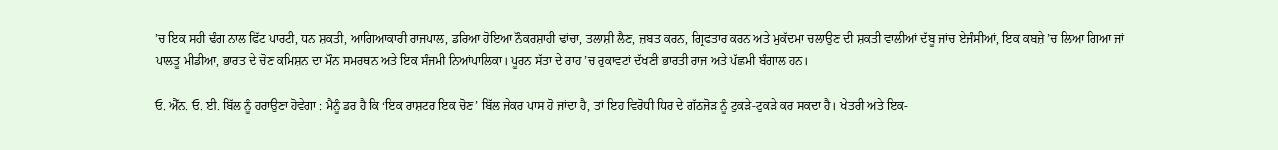’ਚ ਇਕ ਸਹੀ ਢੰਗ ਨਾਲ ਫਿੱਟ ਪਾਰਟੀ, ਧਨ ਸ਼ਕਤੀ, ਆਗਿਆਕਾਰੀ ਰਾਜਪਾਲ, ਡਰਿਆ ਹੋਇਆ ਨੌਕਰਸ਼ਾਹੀ ਢਾਂਚਾ, ਤਲਾਸ਼ੀ ਲੈਣ, ਜ਼ਬਤ ਕਰਨ, ਗ੍ਰਿਫਤਾਰ ਕਰਨ ਅਤੇ ਮੁਕੱਦਮਾ ਚਲਾਉਣ ਦੀ ਸ਼ਕਤੀ ਵਾਲੀਆਂ ਦੱਬੂ ਜਾਂਚ ਏਜੰਸੀਆਂ, ਇਕ ਕਬਜ਼ੇ ’ਚ ਲਿਆ ਗਿਆ ਜਾਂ ਪਾਲਤੂ ਮੀਡੀਆ, ਭਾਰਤ ਦੇ ਚੋਣ ਕਮਿਸ਼ਨ ਦਾ ਮੌਨ ਸਮਰਥਨ ਅਤੇ ਇਕ ਸੰਜਮੀ ਨਿਆਂਪਾਲਿਕਾ। ਪੂਰਨ ਸੱਤਾ ਦੇ ਰਾਹ ’ਚ ਰੁਕਾਵਟਾਂ ਦੱਖਣੀ ਭਾਰਤੀ ਰਾਜ ਅਤੇ ਪੱਛਮੀ ਬੰਗਾਲ ਹਨ।

ਓ. ਐੱਨ. ਓ. ਈ. ਬਿੱਲ ਨੂੰ ਹਰਾਉਣਾ ਹੋਵੇਗਾ : ਮੈਨੂੰ ਡਰ ਹੈ ਕਿ ‘ਇਕ ਰਾਸ਼ਟਰ ਇਕ ਚੋਣ’ ਬਿੱਲ ਜੇਕਰ ਪਾਸ ਹੋ ਜਾਂਦਾ ਹੈ, ਤਾਂ ਇਹ ਵਿਰੋਧੀ ਧਿਰ ਦੇ ਗੱਠਜੋੜ ਨੂੰ ਟੁਕੜੇ-ਟੁਕੜੇ ਕਰ ਸਕਦਾ ਹੈ। ਖੇਤਰੀ ਅਤੇ ਇਕ-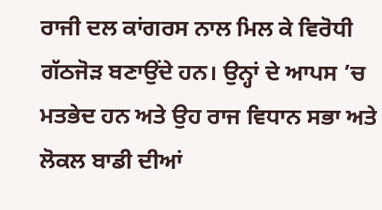ਰਾਜੀ ਦਲ ਕਾਂਗਰਸ ਨਾਲ ਮਿਲ ਕੇ ਵਿਰੋਧੀ ਗੱਠਜੋੜ ਬਣਾਉਂਦੇ ਹਨ। ਉਨ੍ਹਾਂ ਦੇ ਆਪਸ ’ਚ ਮਤਭੇਦ ਹਨ ਅਤੇ ਉਹ ਰਾਜ ਵਿਧਾਨ ਸਭਾ ਅਤੇ ਲੋਕਲ ਬਾਡੀ ਦੀਆਂ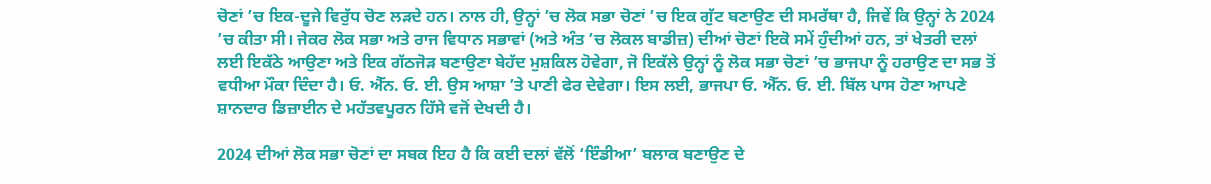ਚੋਣਾਂ ’ਚ ਇਕ-ਦੂਜੇ ਵਿਰੁੱਧ ਚੋਣ ਲੜਦੇ ਹਨ। ਨਾਲ ਹੀ, ਉਨ੍ਹਾਂ ’ਚ ਲੋਕ ਸਭਾ ਚੋਣਾਂ ’ਚ ਇਕ ਗੁੱਟ ਬਣਾਉਣ ਦੀ ਸਮਰੱਥਾ ਹੈ, ਜਿਵੇਂ ਕਿ ਉਨ੍ਹਾਂ ਨੇ 2024 ’ਚ ਕੀਤਾ ਸੀ। ਜੇਕਰ ਲੋਕ ਸਭਾ ਅਤੇ ਰਾਜ ਵਿਧਾਨ ਸਭਾਵਾਂ (ਅਤੇ ਅੰਤ ’ਚ ਲੋਕਲ ਬਾਡੀਜ਼) ਦੀਆਂ ਚੋਣਾਂ ਇਕੋ ਸਮੇਂ ਹੁੰਦੀਆਂ ਹਨ, ਤਾਂ ਖੇਤਰੀ ਦਲਾਂ ਲਈ ਇਕੱਠੇ ਆਉਣਾ ਅਤੇ ਇਕ ਗੱਠਜੋੜ ਬਣਾਉਣਾ ਬੇਹੱਦ ਮੁਸ਼ਕਿਲ ਹੋਵੇਗਾ, ਜੋ ਇਕੱਲੇ ਉਨ੍ਹਾਂ ਨੂੰ ਲੋਕ ਸਭਾ ਚੋਣਾਂ ’ਚ ਭਾਜਪਾ ਨੂੰ ਹਰਾਉਣ ਦਾ ਸਭ ਤੋਂ ਵਧੀਆ ਮੌਕਾ ਦਿੰਦਾ ਹੈ। ਓ. ਐੱਨ. ਓ. ਈ. ਉਸ ਆਸ਼ਾ ’ਤੇ ਪਾਣੀ ਫੇਰ ਦੇਵੇਗਾ। ਇਸ ਲਈ, ਭਾਜਪਾ ਓ. ਐੱਨ. ਓ. ਈ. ਬਿੱਲ ਪਾਸ ਹੋਣਾ ਆਪਣੇ ਸ਼ਾਨਦਾਰ ਡਿਜ਼ਾਈਨ ਦੇ ਮਹੱਤਵਪੂਰਨ ਹਿੱਸੇ ਵਜੋਂ ਦੇਖਦੀ ਹੈ।

2024 ਦੀਆਂ ਲੋਕ ਸਭਾ ਚੋਣਾਂ ਦਾ ਸਬਕ ਇਹ ਹੈ ਕਿ ਕਈ ਦਲਾਂ ਵੱਲੋਂ ‘ਇੰਡੀਆ’ ਬਲਾਕ ਬਣਾਉਣ ਦੇ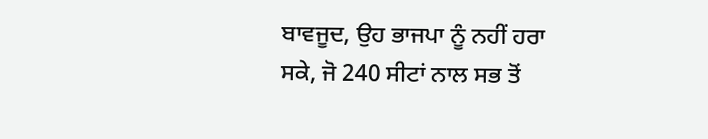ਬਾਵਜੂਦ, ਉਹ ਭਾਜਪਾ ਨੂੰ ਨਹੀਂ ਹਰਾ ਸਕੇ, ਜੋ 240 ਸੀਟਾਂ ਨਾਲ ਸਭ ਤੋਂ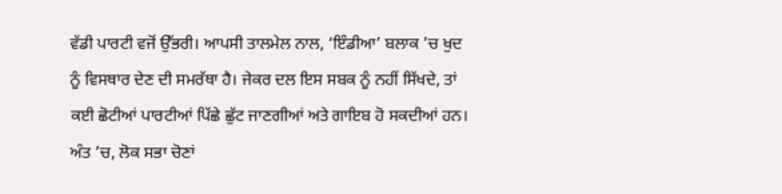ਵੱਡੀ ਪਾਰਟੀ ਵਜੋਂ ਉੱਭਰੀ। ਆਪਸੀ ਤਾਲਮੇਲ ਨਾਲ, ‘ਇੰਡੀਆ’ ਬਲਾਕ ’ਚ ਖੁਦ ਨੂੰ ਵਿਸਥਾਰ ਦੇਣ ਦੀ ਸਮਰੱਥਾ ਹੈ। ਜੇਕਰ ਦਲ ਇਸ ਸਬਕ ਨੂੰ ਨਹੀਂ ਸਿੱਖਦੇ, ਤਾਂ ਕਈ ਛੋਟੀਆਂ ਪਾਰਟੀਆਂ ਪਿੱਛੇ ਛੁੱਟ ਜਾਣਗੀਆਂ ਅਤੇ ਗਾਇਬ ਹੋ ਸਕਦੀਆਂ ਹਨ। ਅੰਤ ’ਚ, ਲੋਕ ਸਭਾ ਚੋਣਾਂ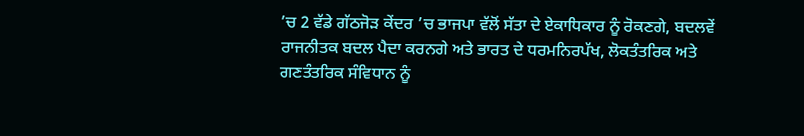’ਚ 2 ਵੱਡੇ ਗੱਠਜੋੜ ਕੇਂਦਰ ’ਚ ਭਾਜਪਾ ਵੱਲੋਂ ਸੱਤਾ ਦੇ ਏਕਾਧਿਕਾਰ ਨੂੰ ਰੋਕਣਗੇ, ਬਦਲਵੇਂ ਰਾਜਨੀਤਕ ਬਦਲ ਪੈਦਾ ਕਰਨਗੇ ਅਤੇ ਭਾਰਤ ਦੇ ਧਰਮਨਿਰਪੱਖ, ਲੋਕਤੰਤਰਿਕ ਅਤੇ ਗਣਤੰਤਰਿਕ ਸੰਵਿਧਾਨ ਨੂੰ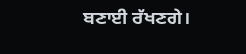ਬਣਾਈ ਰੱਖਣਗੇ।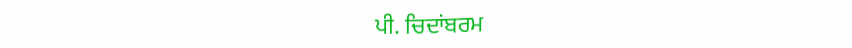ਪੀ. ਚਿਦਾਂਬਰਮ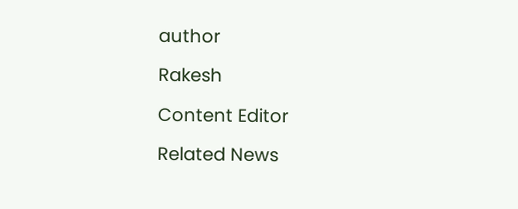author

Rakesh

Content Editor

Related News